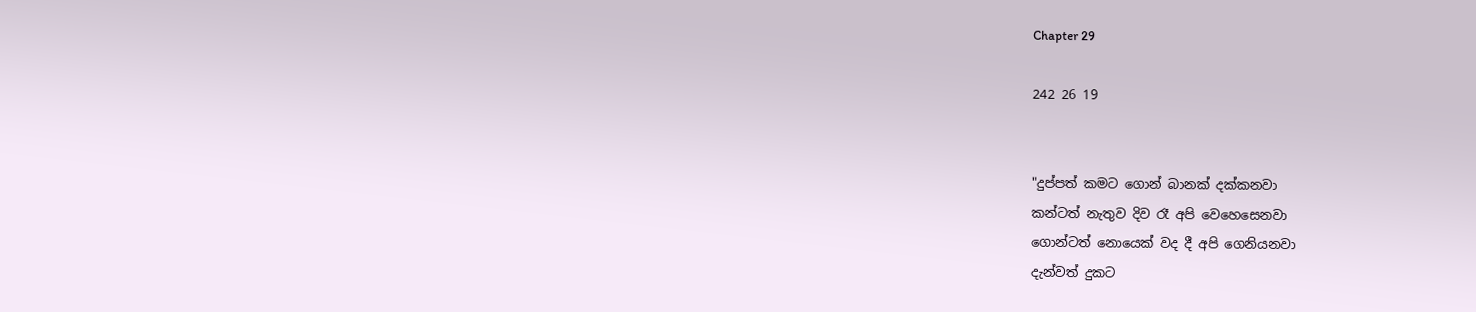Chapter 29

242 26 19


"දුප්පත් කමට ගොන් බානක් දක්කනවා
කන්ටත් නැතුව දිව රෑ අපි වෙහෙසෙනවා
ගොන්ටත් නොයෙක් වද දී අපි ගෙනියනවා
දැන්වත් දුකට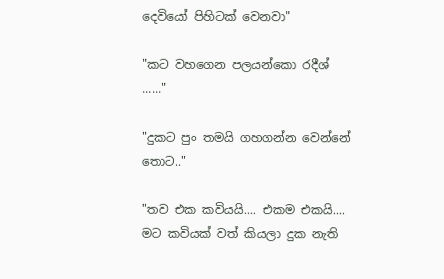දෙවියෝ පිහිටක් වෙනවා"

"කට වහගෙන පලයන්කො රදීශ් ......"

"දුකට පුං තමයි ගහගන්න වෙන්නේ තොට.."

"තව එක කවියයි.... එකම එකයි.... මට කවියක් වත් කියලා දුක නැති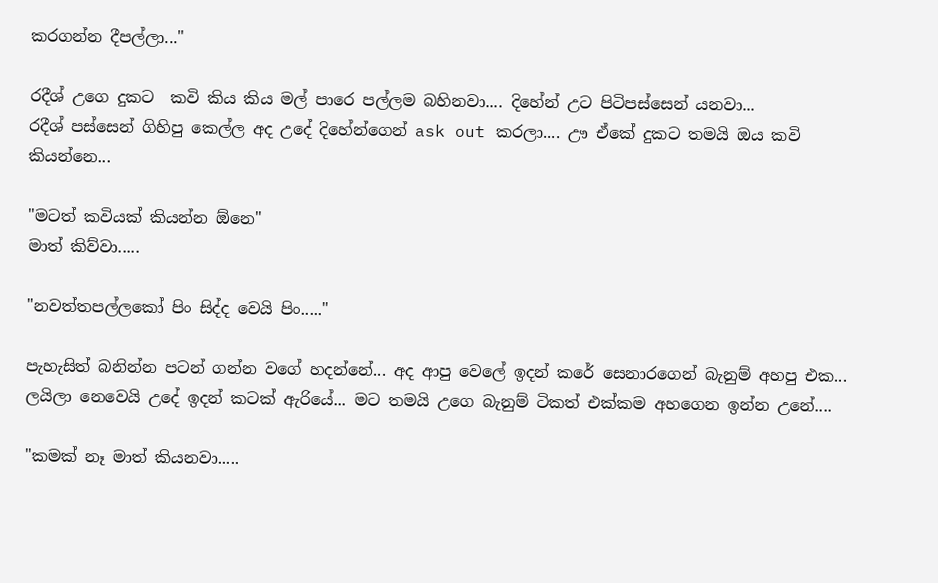කරගන්න දීපල්ලා..."

රදීශ් උගෙ දුකට  කවි කිය කිය මල් පාරෙ පල්ලම බහිනවා.... දිහේන් උට පිටිපස්සෙන් යනවා...
රදීශ් පස්සෙන් ගිහිපු කෙල්ල අද උදේ දිහේන්ගෙන් ask out කරලා.... ඌ ඒකේ දුකට තම‍යි ඔය කවි කියන්නෙ...

"මටත් කවියක් කියන්න ඕනෙ"
මාත් කිව්වා.....

"නවත්තපල්ලකෝ පිං සිද්ද වෙයි පිං....."

පැහැසිත් බනින්න පටන් ගන්න වගේ හදන්නේ... අද ආපු වෙලේ ඉදන් කරේ සෙනාරගෙන් බැනුම් අහපු එක... ලයිලා නෙවෙයි උදේ ඉදන් කටක් ඇරියේ... මට තමයි උගෙ බැනුම් ටිකත් එක්කම අහගෙන ඉන්න උනේ....

"කමක් නෑ මාත් කියනවා.....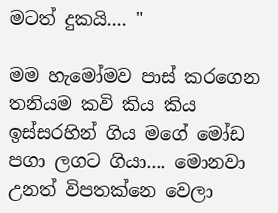මටත් දුකයි.... "

මම හැමෝමව පාස් කරගෙන තනියම කවි කිය කිය ඉස්සරහින් ගිය මගේ මෝඩ පගා ලගට ගියා.... මොනවා උනත් විපතක්නෙ වෙලා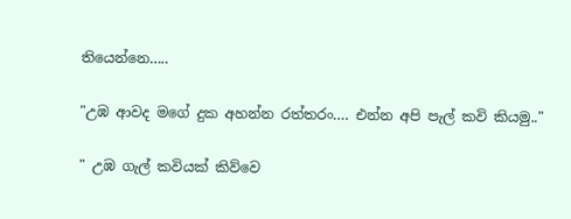තියෙන්නෙ.....

"උඹ ආවද මගේ දුක අහන්න රත්තරං.... එන්න අපි පැල් කවි කියමු.."

" උඹ ගැල් කවියක් කිව්වෙ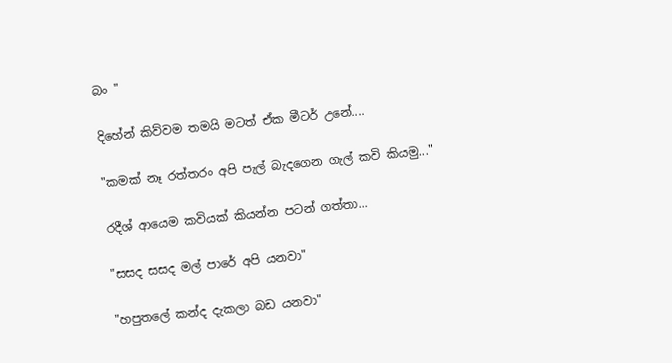බං "

දිහේන් කිව්වම තමයි මටත් ඒක මීටර් උනේ....

"කමක් නෑ රත්තරං අපි පැල් බැදගෙන ගැල් කවි කියමු..."

රදීශ් ආයෙම කවියක් කියන්න පටන් ගත්තා...

"සසද සසද මල් පාරේ අපි යනවා"

"හපුතලේ කන්ද දැකලා බඩ යනවා"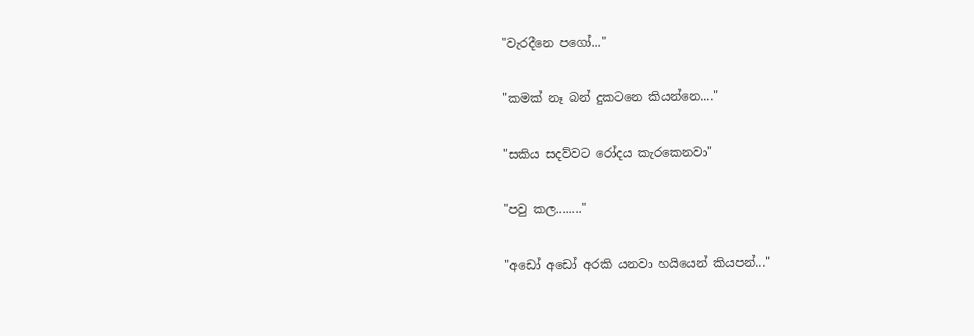"වැරදීනෙ පගෝ..."

"කමක් නෑ බන් දුකටනෙ කියන්නෙ...."

"සකිය සදව්වට රෝදය කැරකෙනවා"

"පවු කල........"

"අඩෝ අඩෝ අරකි යනවා හ‍යියෙන් කියපන්..."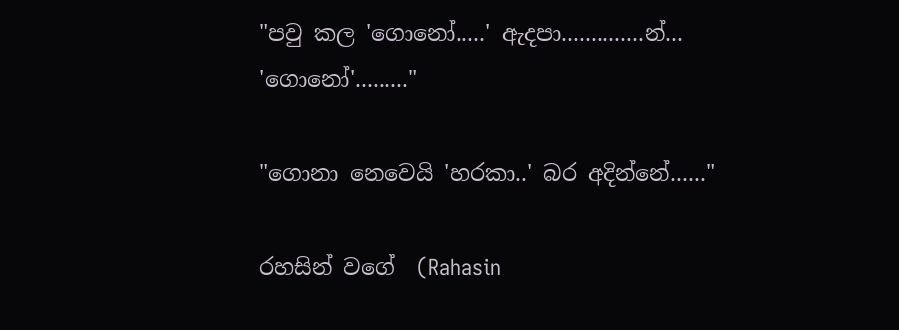"පවු කල 'ගොනෝ.....' ඇදපා..............න්...
'ගොනෝ'........."

"ගොනා නෙවෙයි 'හරකා..' බර අදින්නේ......"

රහසින් වගේ  (Rahasin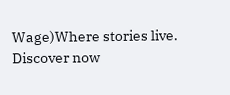Wage)Where stories live. Discover now